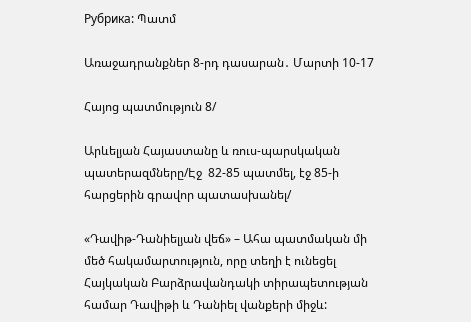Рубрика: Պատմ

Առաջադրանքներ 8-րդ դասարան․ Մարտի 10-17

Հայոց պատմություն 8/

Արևելյան Հայաստանը և ռուս-պարսկական պատերազմները/Էջ  82-85 պատմել, էջ 85-ի հարցերին գրավոր պատասխանել/

«Դավիթ-Դանիելյան վեճ» – Ահա պատմական մի մեծ հակամարտություն, որը տեղի է ունեցել Հայկական Բարձրավանդակի տիրապետության համար Դավիթի և Դանիել վանքերի միջև: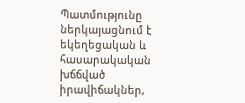Պատմությունը ներկայացնում է եկեղեցական և հասարակական խճճված իրավիճակներ,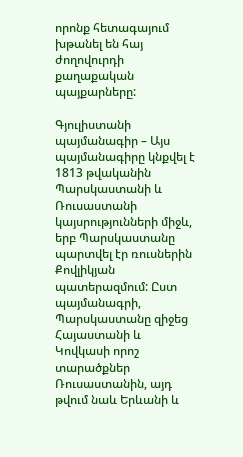որոնք հետագայում խթանել են հայ ժողովուրդի քաղաքական պայքարները:

Գյուլիստանի պայմանագիր – Այս պայմանագիրը կնքվել է 1813 թվականին Պարսկաստանի և Ռուսաստանի կայսրությունների միջև, երբ Պարսկաստանը պարտվել էր ռուսներին Քովլիկյան պատերազմում: Ըստ պայմանագրի, Պարսկաստանը զիջեց Հայաստանի և Կովկասի որոշ տարածքներ Ռուսաստանին, այդ թվում նաև Երևանի և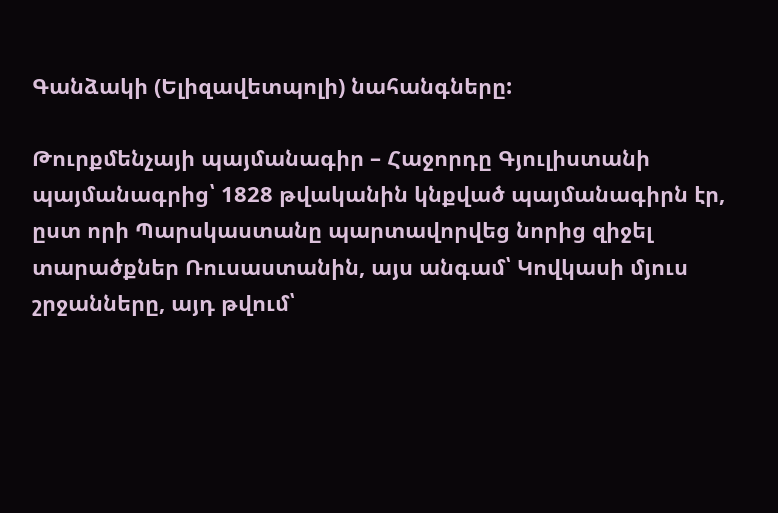Գանձակի (Ելիզավետպոլի) նահանգները:

Թուրքմենչայի պայմանագիր – Հաջորդը Գյուլիստանի պայմանագրից՝ 1828 թվականին կնքված պայմանագիրն էր, ըստ որի Պարսկաստանը պարտավորվեց նորից զիջել տարածքներ Ռուսաստանին, այս անգամ՝ Կովկասի մյուս շրջանները, այդ թվում՝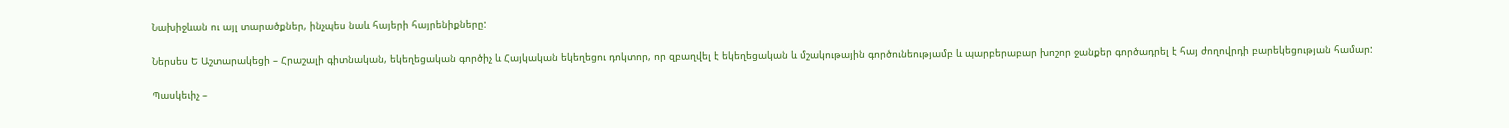Նախիջևան ու այլ տարածքներ, ինչպես նաև հայերի հայրենիքները:

Ներսես Ե Աշտարակեցի – Հրաշալի գիտնական, եկեղեցական գործիչ և Հայկական եկեղեցու դոկտոր, որ զբաղվել է եկեղեցական և մշակութային գործունեությամբ և պարբերաբար խոշոր ջանքեր գործադրել է հայ ժողովրդի բարեկեցության համար:

Պասկեւիչ –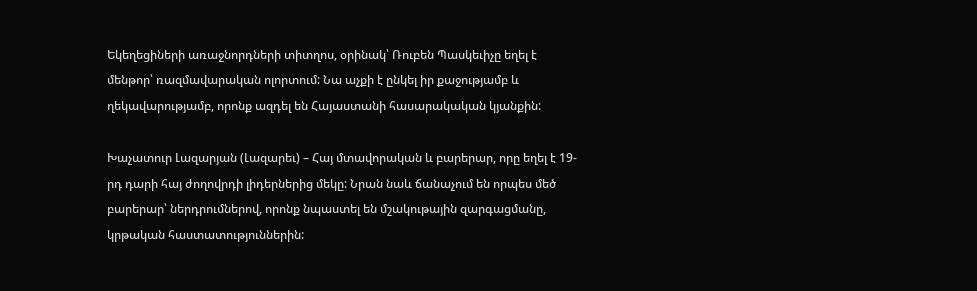Եկեղեցիների առաջնորդների տիտղոս, օրինակ՝ Ռուբեն Պասկեւիչը եղել է մենթոր՝ ռազմավարական ոլորտում: Նա աչքի է ընկել իր քաջությամբ և ղեկավարությամբ, որոնք ազդել են Հայաստանի հասարակական կյանքին:

Խաչատուր Լազարյան (Լազարեւ) – Հայ մտավորական և բարերար, որը եղել է 19-րդ դարի հայ ժողովրդի լիդերներից մեկը: Նրան նաև ճանաչում են որպես մեծ բարերար՝ ներդրումներով, որոնք նպաստել են մշակութային զարգացմանը, կրթական հաստատություններին: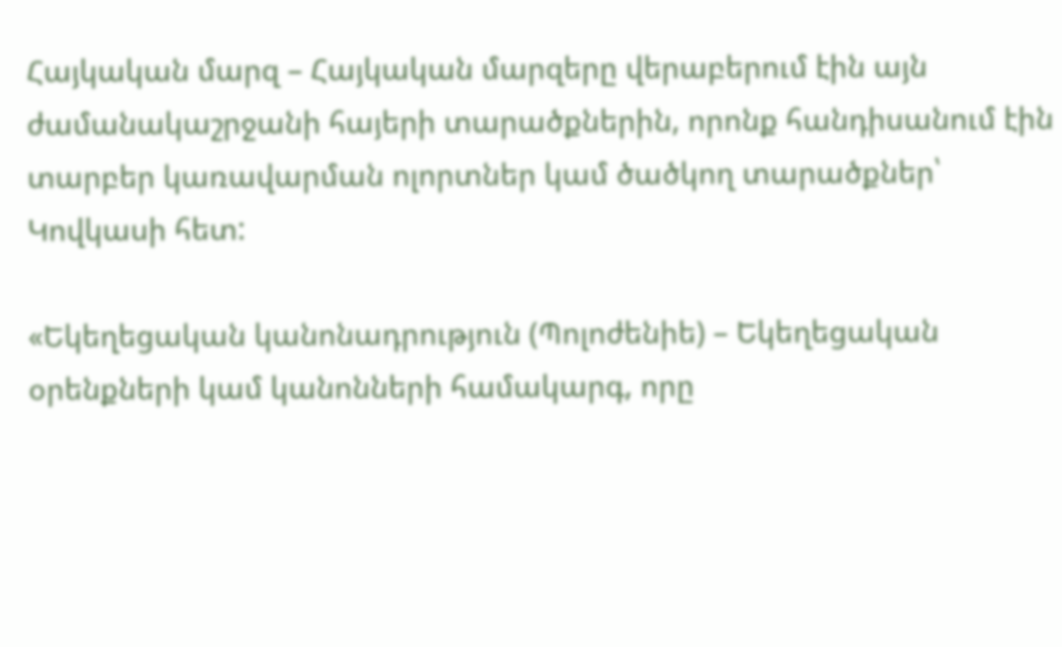Հայկական մարզ – Հայկական մարզերը վերաբերում էին այն ժամանակաշրջանի հայերի տարածքներին, որոնք հանդիսանում էին տարբեր կառավարման ոլորտներ կամ ծածկող տարածքներ՝ Կովկասի հետ:

«Եկեղեցական կանոնադրություն (Պոլոժենիե) – Եկեղեցական օրենքների կամ կանոնների համակարգ, որը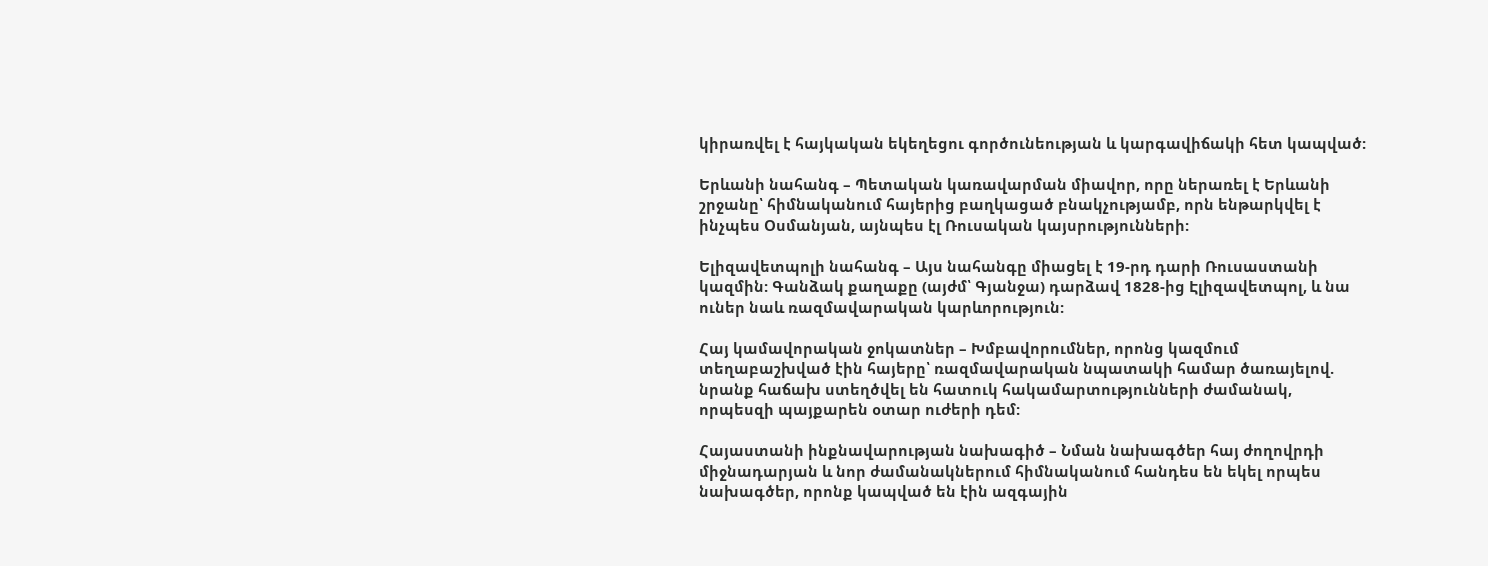կիրառվել է հայկական եկեղեցու գործունեության և կարգավիճակի հետ կապված:

Երևանի նահանգ – Պետական կառավարման միավոր, որը ներառել է Երևանի շրջանը՝ հիմնականում հայերից բաղկացած բնակչությամբ, որն ենթարկվել է ինչպես Օսմանյան, այնպես էլ Ռուսական կայսրությունների:

Ելիզավետպոլի նահանգ – Այս նահանգը միացել է 19-րդ դարի Ռուսաստանի կազմին: Գանձակ քաղաքը (այժմ՝ Գյանջա) դարձավ 1828-ից Էլիզավետպոլ, և նա ուներ նաև ռազմավարական կարևորություն:

Հայ կամավորական ջոկատներ – Խմբավորումներ, որոնց կազմում տեղաբաշխված էին հայերը՝ ռազմավարական նպատակի համար ծառայելով. նրանք հաճախ ստեղծվել են հատուկ հակամարտությունների ժամանակ, որպեսզի պայքարեն օտար ուժերի դեմ:

Հայաստանի ինքնավարության նախագիծ – Նման նախագծեր հայ ժողովրդի միջնադարյան և նոր ժամանակներում հիմնականում հանդես են եկել որպես նախագծեր, որոնք կապված են էին ազգային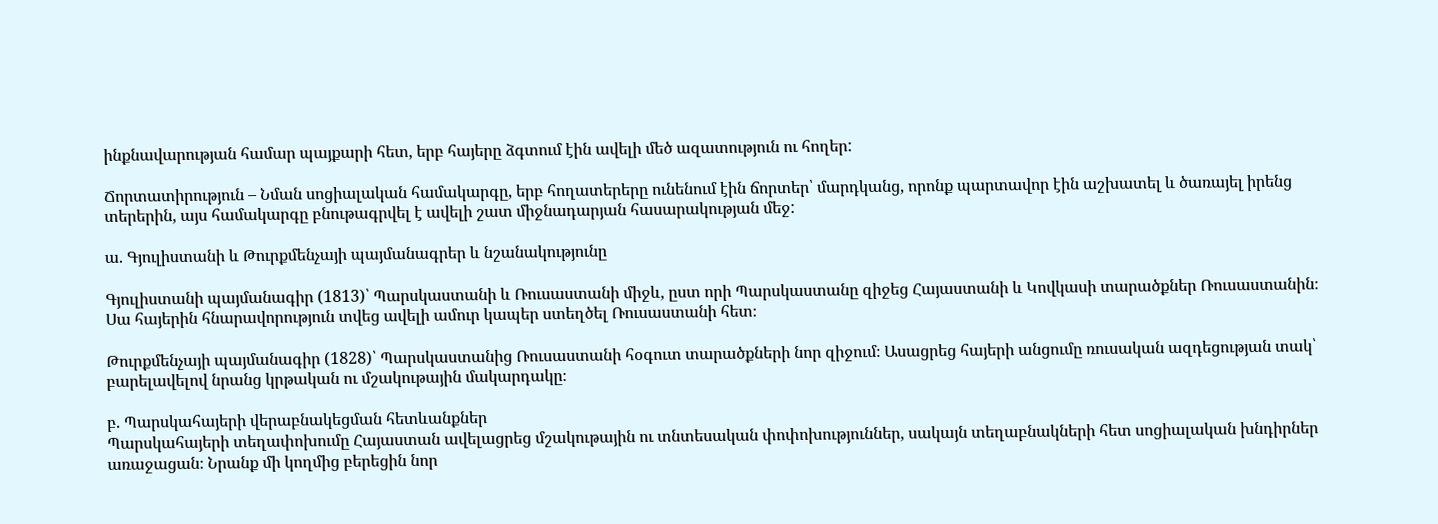ինքնավարության համար պայքարի հետ, երբ հայերը ձգտում էին ավելի մեծ ազատություն ու հողեր:

Ճորտատիրություն – Նման սոցիալական համակարգը, երբ հողատերերը ունենում էին ճորտեր՝ մարդկանց, որոնք պարտավոր էին աշխատել և ծառայել իրենց տերերին, այս համակարգը բնութագրվել է ավելի շատ միջնադարյան հասարակության մեջ:

ա. Գյուլիստանի և Թուրքմենչայի պայմանագրեր և նշանակությունը

Գյուլիստանի պայմանագիր (1813)՝ Պարսկաստանի և Ռուսաստանի միջև, ըստ որի Պարսկաստանը զիջեց Հայաստանի և Կովկասի տարածքներ Ռուսաստանին։ Սա հայերին հնարավորություն տվեց ավելի ամուր կապեր ստեղծել Ռուսաստանի հետ։

Թուրքմենչայի պայմանագիր (1828)՝ Պարսկաստանից Ռուսաստանի հօգուտ տարածքների նոր զիջում։ Ասացրեց հայերի անցումը ռուսական ազդեցության տակ՝ բարելավելով նրանց կրթական ու մշակութային մակարդակը։

բ. Պարսկահայերի վերաբնակեցման հետևանքներ
Պարսկահայերի տեղափոխումը Հայաստան ավելացրեց մշակութային ու տնտեսական փոփոխություններ, սակայն տեղաբնակների հետ սոցիալական խնդիրներ առաջացան։ Նրանք մի կողմից բերեցին նոր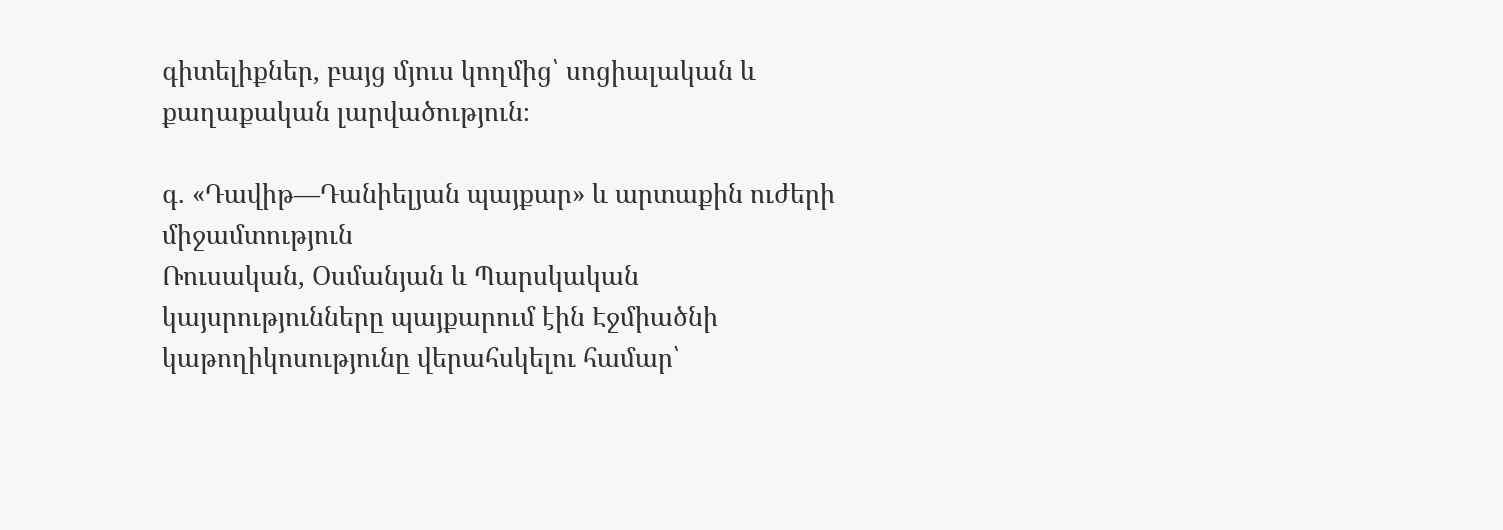գիտելիքներ, բայց մյուս կողմից՝ սոցիալական և քաղաքական լարվածություն։

գ. «Դավիթ—Դանիելյան պայքար» և արտաքին ուժերի միջամտություն
Ռուսական, Օսմանյան և Պարսկական կայսրությունները պայքարում էին Էջմիածնի կաթողիկոսությունը վերահսկելու համար՝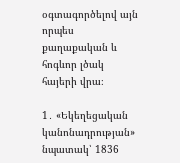օգտագործելով այն որպես քաղաքական և հոգևոր լծակ հայերի վրա։

1․ «Եկեղեցական կանոնադրության» նպատակ՝ 1836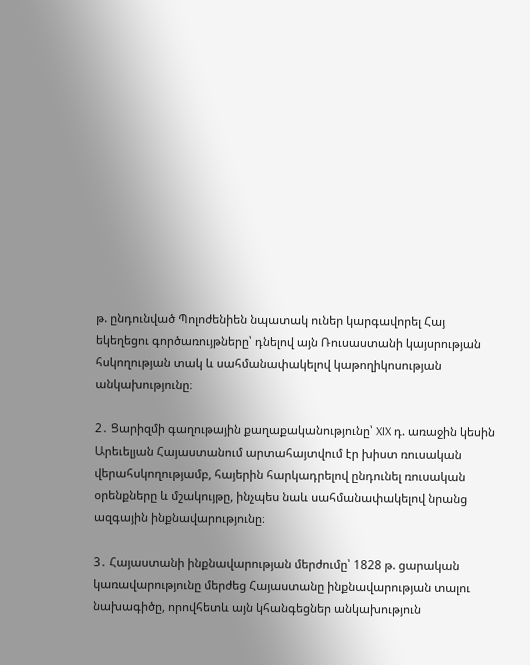թ. ընդունված Պոլոժենիեն նպատակ ուներ կարգավորել Հայ եկեղեցու գործառույթները՝ դնելով այն Ռուսաստանի կայսրության հսկողության տակ և սահմանափակելով կաթողիկոսության անկախությունը։

2․ Ցարիզմի գաղութային քաղաքականությունը՝ XIX դ. առաջին կեսին Արեւելյան Հայաստանում արտահայտվում էր խիստ ռուսական վերահսկողությամբ, հայերին հարկադրելով ընդունել ռուսական օրենքները և մշակույթը, ինչպես նաև սահմանափակելով նրանց ազգային ինքնավարությունը։

3․ Հայաստանի ինքնավարության մերժումը՝ 1828 թ. ցարական կառավարությունը մերժեց Հայաստանը ինքնավարության տալու նախագիծը, որովհետև այն կհանգեցներ անկախություն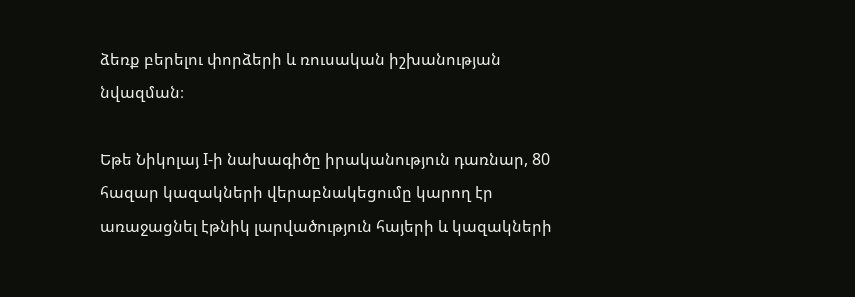ձեռք բերելու փորձերի և ռուսական իշխանության նվազման։

Եթե Նիկոլայ I-ի նախագիծը իրականություն դառնար, 80 հազար կազակների վերաբնակեցումը կարող էր առաջացնել էթնիկ լարվածություն հայերի և կազակների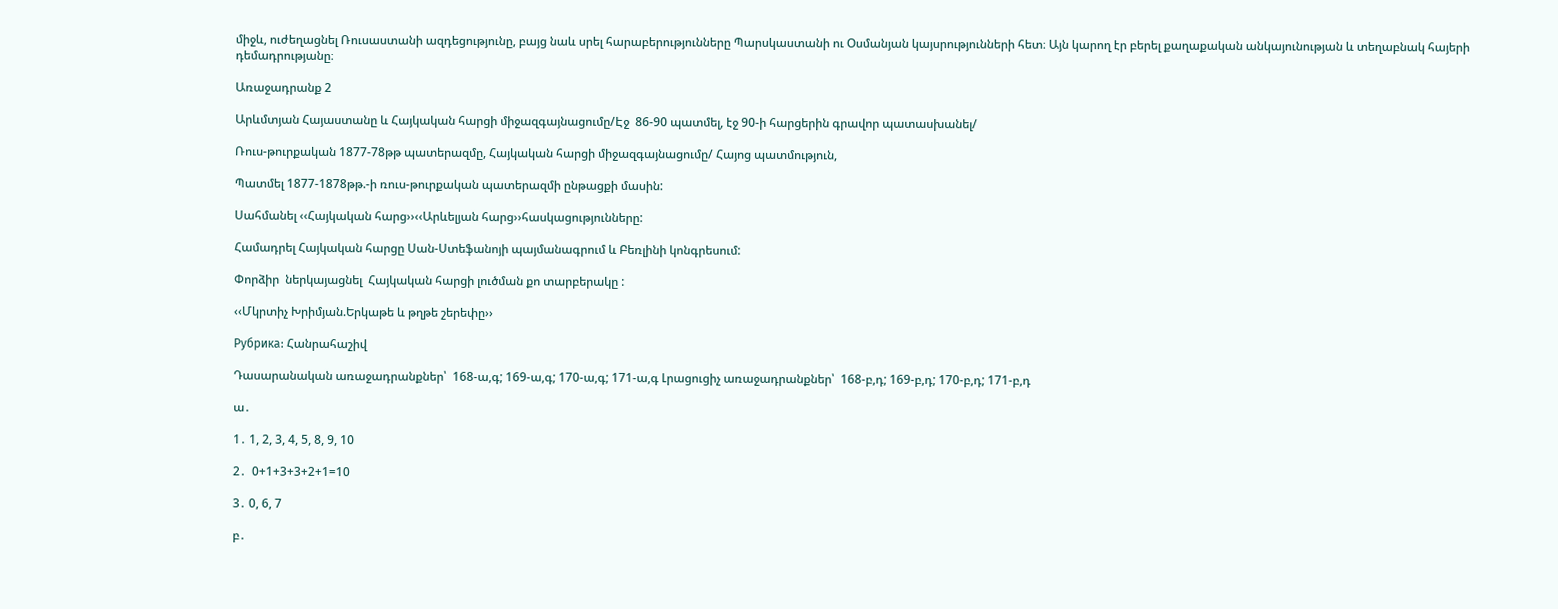միջև, ուժեղացնել Ռուսաստանի ազդեցությունը, բայց նաև սրել հարաբերությունները Պարսկաստանի ու Օսմանյան կայսրությունների հետ։ Այն կարող էր բերել քաղաքական անկայունության և տեղաբնակ հայերի դեմադրությանը։

Առաջադրանք 2

Արևմտյան Հայաստանը և Հայկական հարցի միջազգայնացումը/Էջ  86-90 պատմել, էջ 90-ի հարցերին գրավոր պատասխանել/

Ռուս-թուրքական 1877-78թթ պատերազմը, Հայկական հարցի միջազգայնացումը/ Հայոց պատմություն,

Պատմել 1877-1878թթ.-ի ռուս-թուրքական պատերազմի ընթացքի մասին:

Սահմանել ‹‹Հայկական հարց››‹‹Արևելյան հարց››հասկացությունները:

Համադրել Հայկական հարցը Սան-Ստեֆանոյի պայմանագրում և Բեռլինի կոնգրեսում:

Փորձիր  ներկայացնել  Հայկական հարցի լուծման քո տարբերակը :

‹‹Մկրտիչ Խրիմյան.Երկաթե և թղթե շերեփը››

Рубрика: Հանրահաշիվ

Դասարանական առաջադրանքներ՝  168-ա,գ; 169-ա,գ; 170-ա,գ; 171-ա,գ Լրացուցիչ առաջադրանքներ՝  168-բ,դ; 169-բ,դ; 170-բ,դ; 171-բ,դ

ա․

1․ 1, 2, 3, 4, 5, 8, 9, 10

2․  0+1+3+3+2+1=10

3․ 0, 6, 7

բ․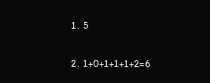1․ 5

2․ 1+0+1+1+1+2=6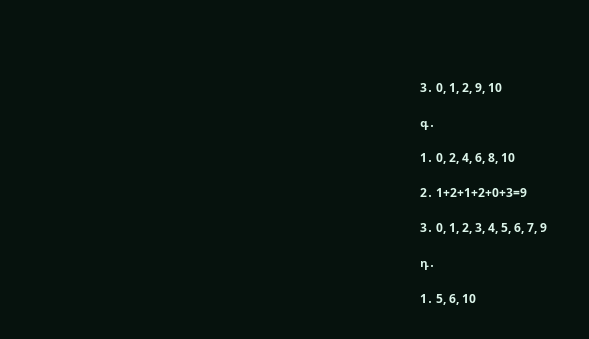3․ 0, 1, 2, 9, 10

գ․

1․ 0, 2, 4, 6, 8, 10

2․ 1+2+1+2+0+3=9

3․ 0, 1, 2, 3, 4, 5, 6, 7, 9

դ․

1․ 5, 6, 10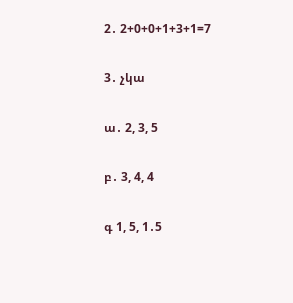2․ 2+0+0+1+3+1=7

3․ չկա

ա․ 2, 3, 5

բ․ 3, 4, 4

գ 1, 5, 1․5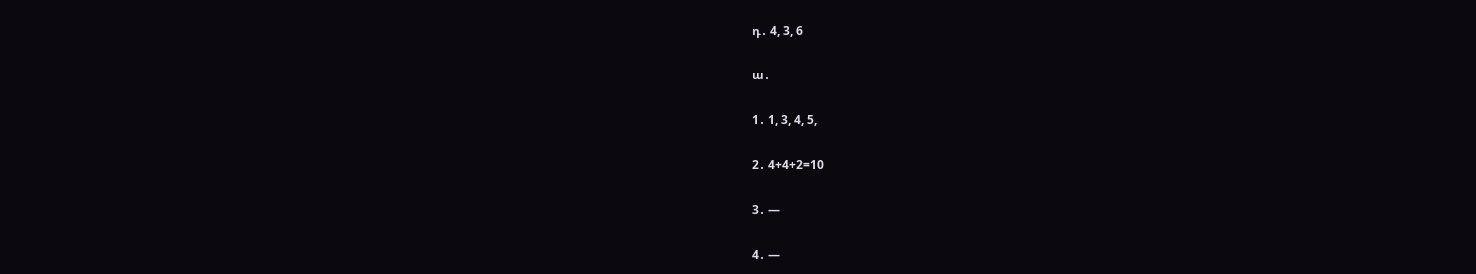դ․ 4, 3, 6

ա․

1․ 1, 3, 4, 5,

2․ 4+4+2=10

3․ —

4․ —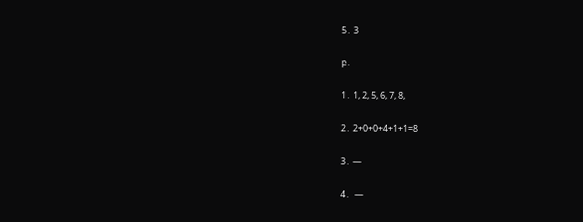5․ 3

բ․

1․ 1, 2, 5, 6, 7, 8,

2․ 2+0+0+4+1+1=8

3․ —

4․  —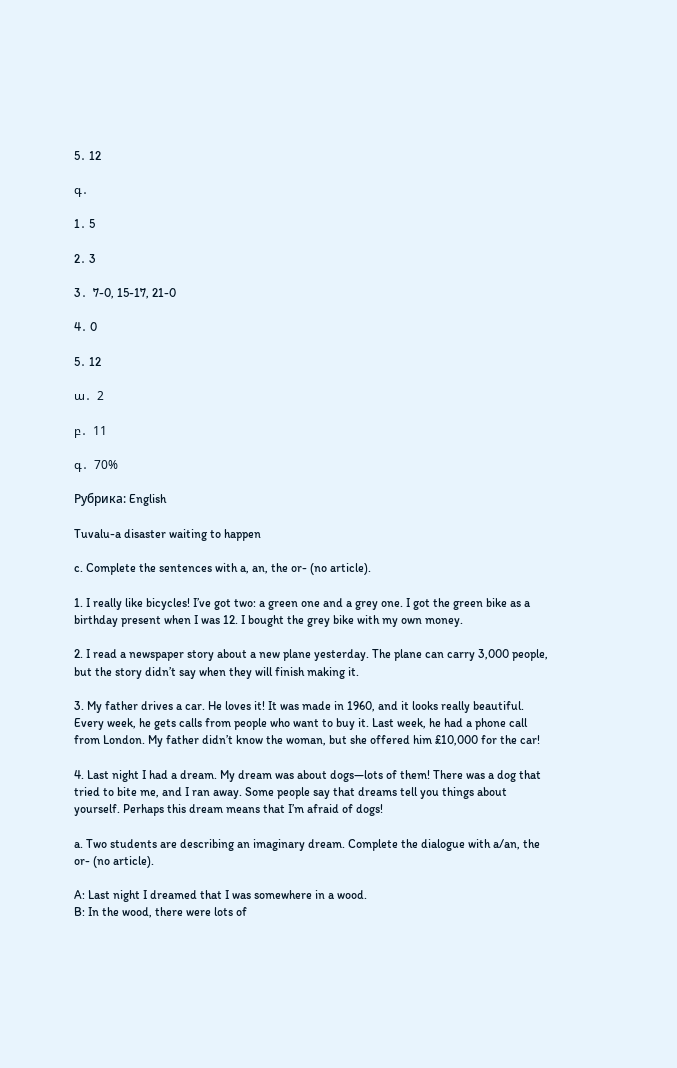5․ 12

գ․

1․ 5

2․ 3

3․  7-0, 15-17, 21-0

4․ 0

5․ 12

ա․  2

բ․  11

գ․  70%

Рубрика: English

Tuvalu-a disaster waiting to happen

c. Complete the sentences with a, an, the or- (no article).

1. I really like bicycles! I’ve got two: a green one and a grey one. I got the green bike as a birthday present when I was 12. I bought the grey bike with my own money.

2. I read a newspaper story about a new plane yesterday. The plane can carry 3,000 people, but the story didn’t say when they will finish making it.

3. My father drives a car. He loves it! It was made in 1960, and it looks really beautiful. Every week, he gets calls from people who want to buy it. Last week, he had a phone call from London. My father didn’t know the woman, but she offered him £10,000 for the car!

4. Last night I had a dream. My dream was about dogs—lots of them! There was a dog that tried to bite me, and I ran away. Some people say that dreams tell you things about yourself. Perhaps this dream means that I’m afraid of dogs!

a. Two students are describing an imaginary dream. Complete the dialogue with a/an, the or- (no article).

A: Last night I dreamed that I was somewhere in a wood.
B: In the wood, there were lots of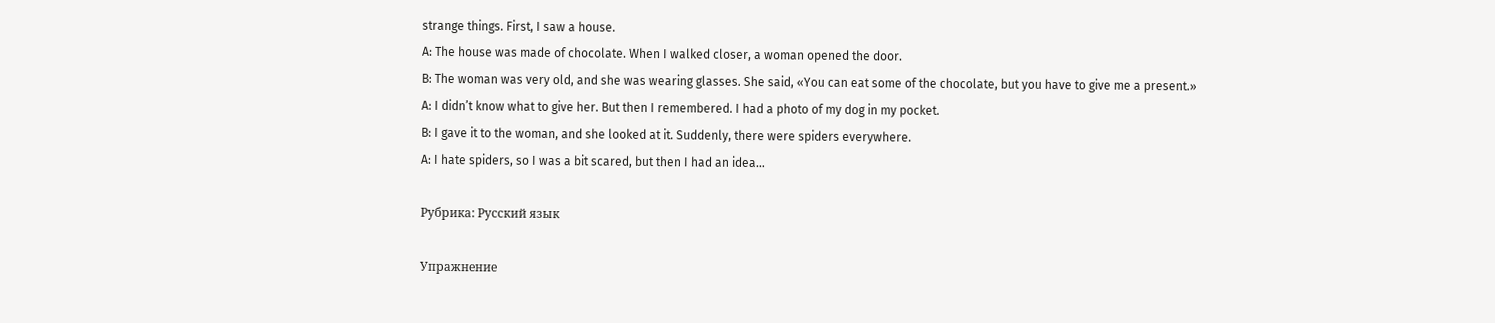strange things. First, I saw a house.
A: The house was made of chocolate. When I walked closer, a woman opened the door.
B: The woman was very old, and she was wearing glasses. She said, «You can eat some of the chocolate, but you have to give me a present.»
A: I didn’t know what to give her. But then I remembered. I had a photo of my dog in my pocket.
B: I gave it to the woman, and she looked at it. Suddenly, there were spiders everywhere.
A: I hate spiders, so I was a bit scared, but then I had an idea…

Рубрика: Русский язык

Упражнение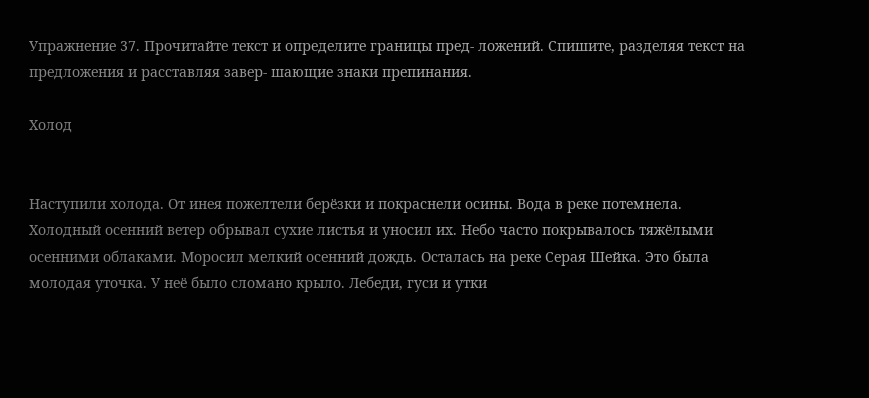Упражнение 37. Прочитайте текст и определите границы пред- ложений. Спишите, разделяя текст на предложения и расставляя завер- шающие знаки препинания.

Холод


Наступили холода. От инея пожелтели берёзки и покраснели осины. Вода в реке потемнела. Холодный осенний ветер обрывал сухие листья и уносил их. Небо часто покрывалось тяжёлыми осенними облаками. Моросил мелкий осенний дождь. Осталась на реке Серая Шейка. Это была молодая уточка. У неё было сломано крыло. Лебеди, гуси и утки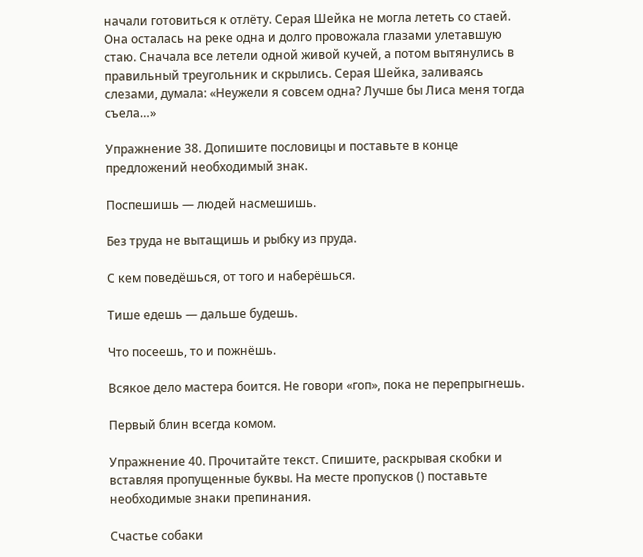начали готовиться к отлёту. Серая Шейка не могла лететь со стаей. Она осталась на реке одна и долго провожала глазами улетавшую стаю. Сначала все летели одной живой кучей, а потом вытянулись в правильный треугольник и скрылись. Серая Шейка, заливаясь слезами, думала: «Неужели я совсем одна? Лучше бы Лиса меня тогда съела…»

Упражнение 38. Допишите пословицы и поставьте в конце предложений необходимый знак.

Поспешишь — людей насмешишь.

Без труда не вытащишь и рыбку из пруда.

С кем поведёшься, от того и наберёшься.

Тише едешь — дальше будешь.

Что посеешь, то и пожнёшь.

Всякое дело мастера боится. Не говори «гоп», пока не перепрыгнешь.

Первый блин всегда комом.

Упражнение 40. Прочитайте текст. Спишите, раскрывая скобки и вставляя пропущенные буквы. На месте пропусков () поставьте необходимые знаки препинания.

Счастье собаки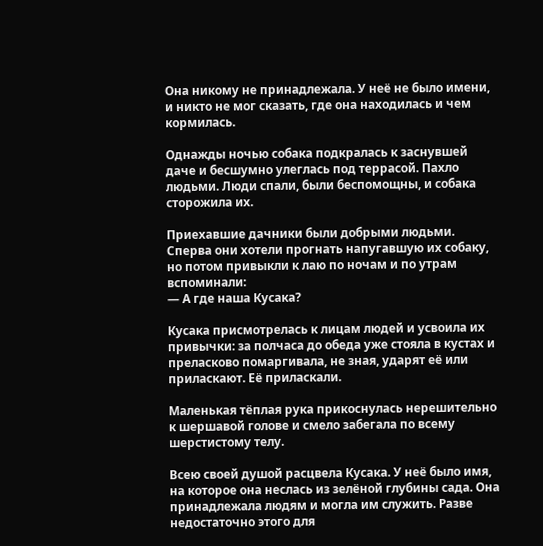Она никому не принадлежала. У неё не было имени, и никто не мог сказать, где она находилась и чем кормилась.

Однажды ночью собака подкралась к заснувшей даче и бесшумно улеглась под террасой. Пахло людьми. Люди спали, были беспомощны, и собака сторожила их.

Приехавшие дачники были добрыми людьми. Сперва они хотели прогнать напугавшую их собаку, но потом привыкли к лаю по ночам и по утрам вспоминали:
— А где наша Кусака?

Кусака присмотрелась к лицам людей и усвоила их привычки: за полчаса до обеда уже стояла в кустах и преласково помаргивала, не зная, ударят её или приласкают. Её приласкали.

Маленькая тёплая рука прикоснулась нерешительно к шершавой голове и смело забегала по всему шерстистому телу.

Всею своей душой расцвела Кусака. У неё было имя, на которое она неслась из зелёной глубины сада. Она принадлежала людям и могла им служить. Разве недостаточно этого для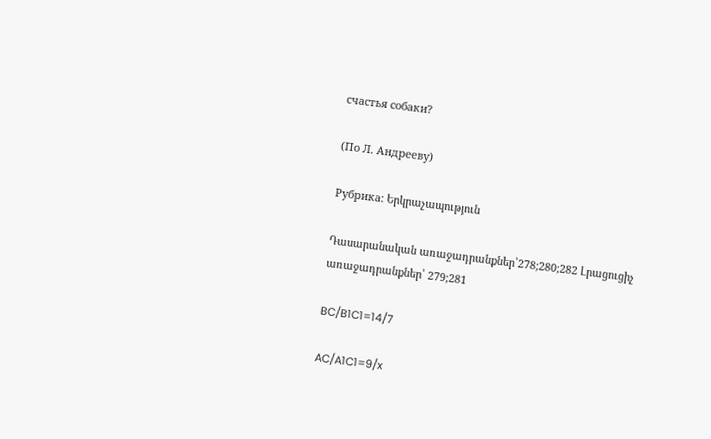счастья собаки?

(По Л. Андрееву)

Рубрика: Երկրաչապություն

Դասարանական առաջադրանքներ՝278;280;282 Լրացուցիչ առաջադրանքներ՝ 279;281

BC/B1C1=14/7

AC/A1C1=9/x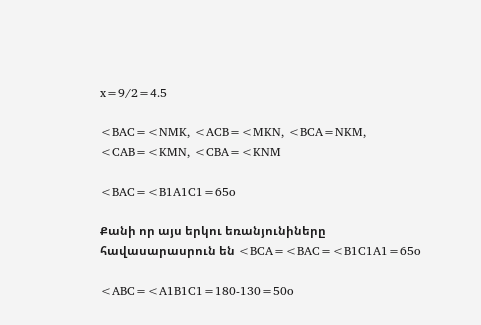x=9/2=4.5

<BAC=<NMK, <ACB=<MKN, <BCA=NKM, <CAB=<KMN, <CBA=<KNM

<BAC=<B1A1C1=65o

Քանի որ այս երկու եռանյունիները հավասարասրուն են <BCA=<BAC=<B1C1A1=65o

<ABC=<A1B1C1=180-130=50o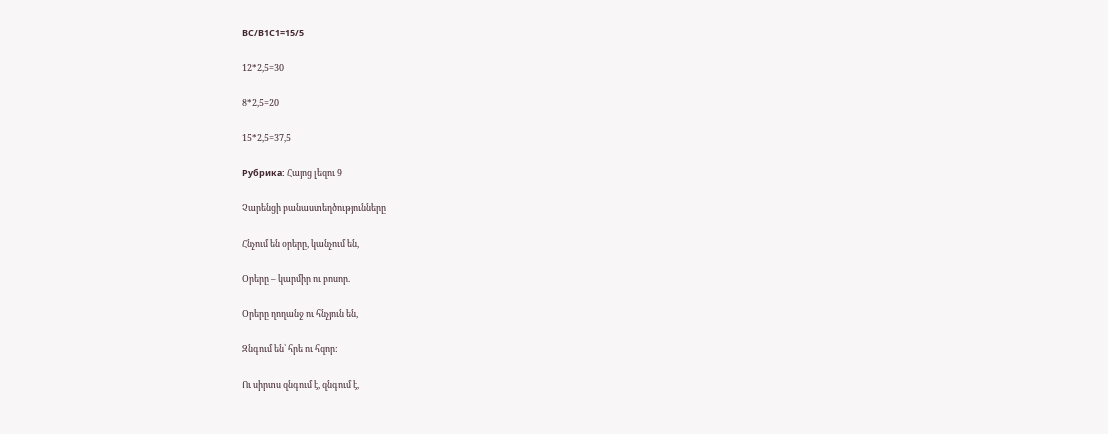BC/B1C1=15/5

12*2,5=30

8*2,5=20

15*2,5=37,5

Рубрика: Հայոց լեզու 9

Չարենցի բանաստեղծությունները

Հնչում են օրերը, կանչում են,

Օրերը – կարմիր ու բոսոր.

Օրերը ղողանջ ու հնչյուն են,

Զնգում են՝ հրե ու հզոր:

Ու սիրտս զնգում է, զնգում է,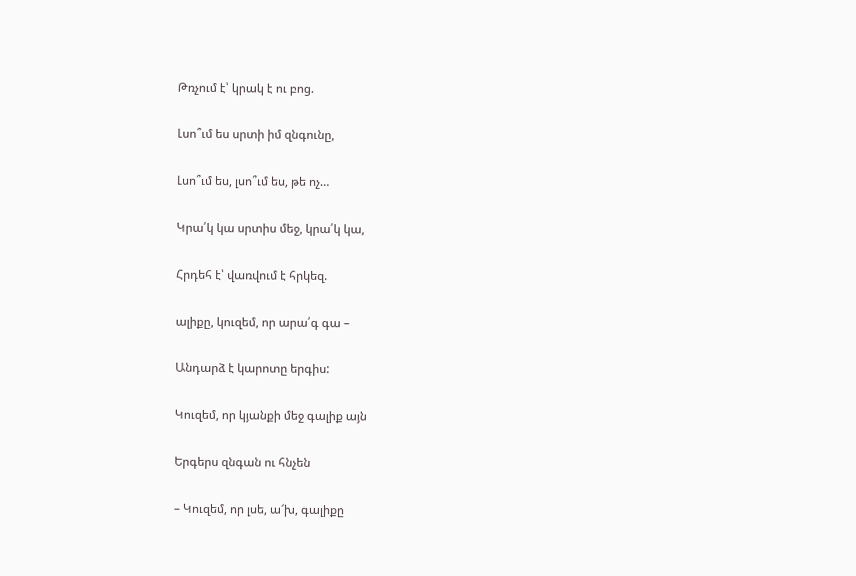Թռչում է՝ կրակ է ու բոց.

Լսո՞ւմ ես սրտի իմ զնգունը,

Լսո՞ւմ ես, լսո՞ւմ ես, թե ոչ…

Կրա՛կ կա սրտիս մեջ, կրա՛կ կա,

Հրդեհ է՝ վառվում է հրկեզ.

ալիքը, կուզեմ, որ արա՛գ գա –

Անդարձ է կարոտը երգիս:

Կուզեմ, որ կյանքի մեջ գալիք այն

Երգերս զնգան ու հնչեն

– Կուզեմ, որ լսե, ա՜խ, գալիքը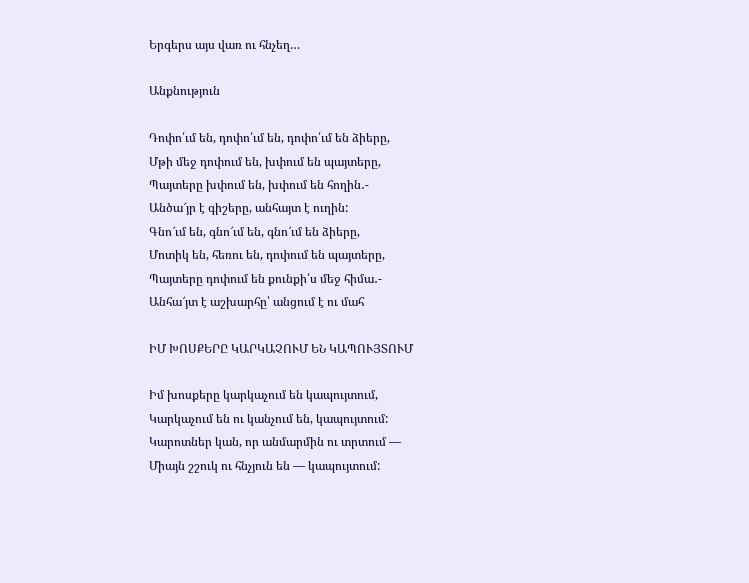Երգերս այս վառ ու հնչեղ…

Անքնություն

Դոփո՛ւմ են, դոփո՛ւմ են, դոփո՛ւմ են ձիերը,
Մթի մեջ դոփում են, խփում են պայտերը,
Պայտերը խփում են, խփում են հողին․-
Անծա՜յր է գիշերը, անհայտ է ուղին:
Գնո՜ւմ են, գնո՜ւմ են, գնո՜ւմ են ձիերը,
Մոտիկ են, հեռու են, դոփում են պայտերը,
Պայտերը դոփում են քունքի՛ս մեջ հիմա․-
Անհա՜յտ է աշխարհը՝ անցում է ու մահ

ԻՄ ԽՈՍՔԵՐԸ ԿԱՐԿԱՉՈՒՄ ԵՆ ԿԱՊՈՒՅՏՈՒՄ

Իմ խոսքերը կարկաչում են կապույտում,
Կարկաչում են ու կանչում են, կապույտում:
Կարոտներ կան, որ անմարմին ու տրտում —
Միայն շշուկ ու հնչյուն են — կապույտում: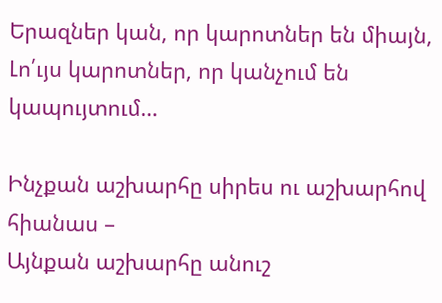Երազներ կան, որ կարոտներ են միայն,
Լո՛ւյս կարոտներ, որ կանչում են կապույտում…

Ինչքան աշխարհը սիրես ու աշխարհով հիանաս –
Այնքան աշխարհը անուշ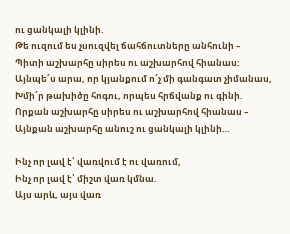ու ցանկալի կլինի.
Թե ուզում ես չսուզվել ճահճուտները անհունի –
Պիտի աշխարհը սիրես ու աշխարհով հիանաս:
Այնպե՜ս արա, որ կյանքում ո՜չ մի գանգատ չիմանաս,
Խմի՜ր թախիծը հոգու, որպես հրճվանք ու գինի.
Որքան աշխարհը սիրես ու աշխարհով հիանաս –
Այնքան աշխարհը անուշ ու ցանկալի կլինի…

Ինչ որ լավ է՝ վառվում է ու վառում,
Ինչ որ լավ է՝ միշտ վառ կմնա.
Այս արև, այս վառ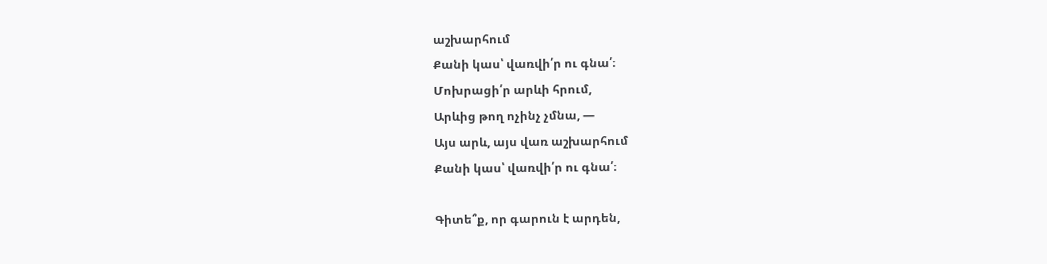աշխարհում
Քանի կաս՝ վառվի՛ր ու գնա՛։
Մոխրացի՛ր արևի հրում,
Արևից թող ոչինչ չմնա, —
Այս արև, այս վառ աշխարհում
Քանի կաս՝ վառվի՛ր ու գնա՛։

Գիտե՞ք, որ գարուն է արդեն,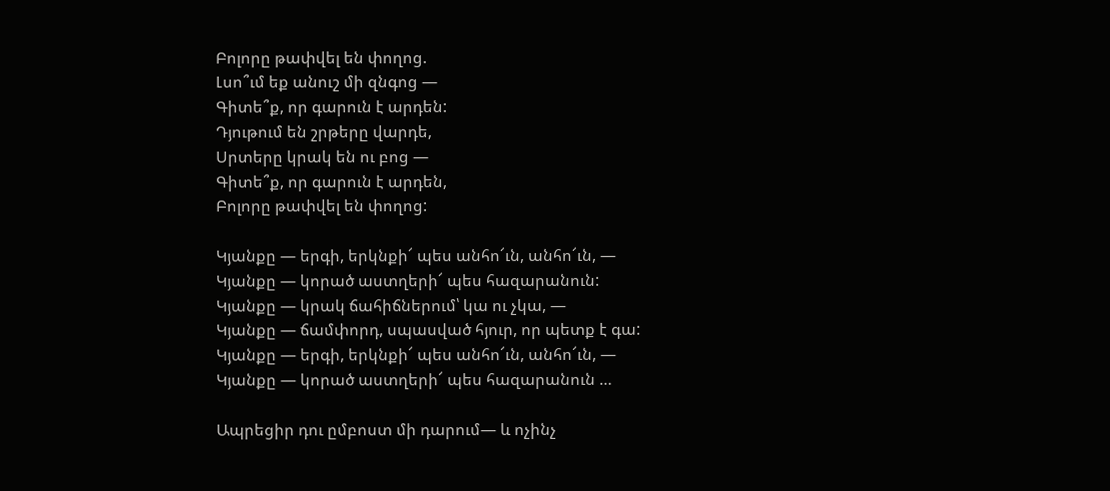Բոլորը թափվել են փողոց.
Լսո՞ւմ եք անուշ մի զնգոց —
Գիտե՞ք, որ գարուն է արդեն:
Դյութում են շրթերը վարդե,
Սրտերը կրակ են ու բոց —
Գիտե՞ք, որ գարուն է արդեն,
Բոլորը թափվել են փողոց:

Կյանքը — երգի, երկնքի՜ պես անհո՜ւն, անհո՜ւն, —
Կյանքը — կորած աստղերի՜ պես հազարանուն:
Կյանքը — կրակ ճահիճներում՝ կա ու չկա, —
Կյանքը — ճամփորդ, սպասված հյուր, որ պետք է գա:
Կյանքը — երգի, երկնքի՜ պես անհո՜ւն, անհո՜ւն, —
Կյանքը — կորած աստղերի՜ պես հազարանուն …

Ապրեցիր դու ըմբոստ մի դարում— և ոչինչ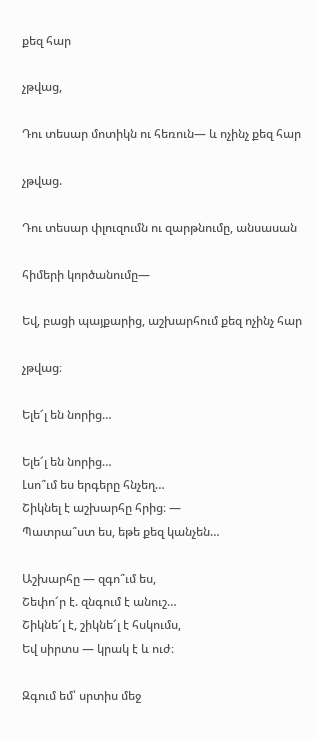քեզ հար

չթվաց,

Դու տեսար մոտիկն ու հեռուն— և ոչինչ քեզ հար

չթվաց.

Դու տեսար փլուզումն ու զարթնումը, անսասան

հիմերի կործանումը—

Եվ, բացի պայքարից, աշխարհում քեզ ոչինչ հար

չթվաց։

Ելե՜լ են նորից…

Ելե՜լ են նորից…
Լսո՞ւմ ես երգերը հնչեղ…
Շիկնել է աշխարհը հրից։ —
Պատրա՞ստ ես, եթե քեզ կանչեն…

Աշխարհը — զգո՞ւմ ես,
Շեփո՜ր է. զնգում է անուշ…
Շիկնե՜լ է, շիկնե՜լ է հսկումս,
Եվ սիրտս — կրակ է և ուժ։

Զգում եմ՝ սրտիս մեջ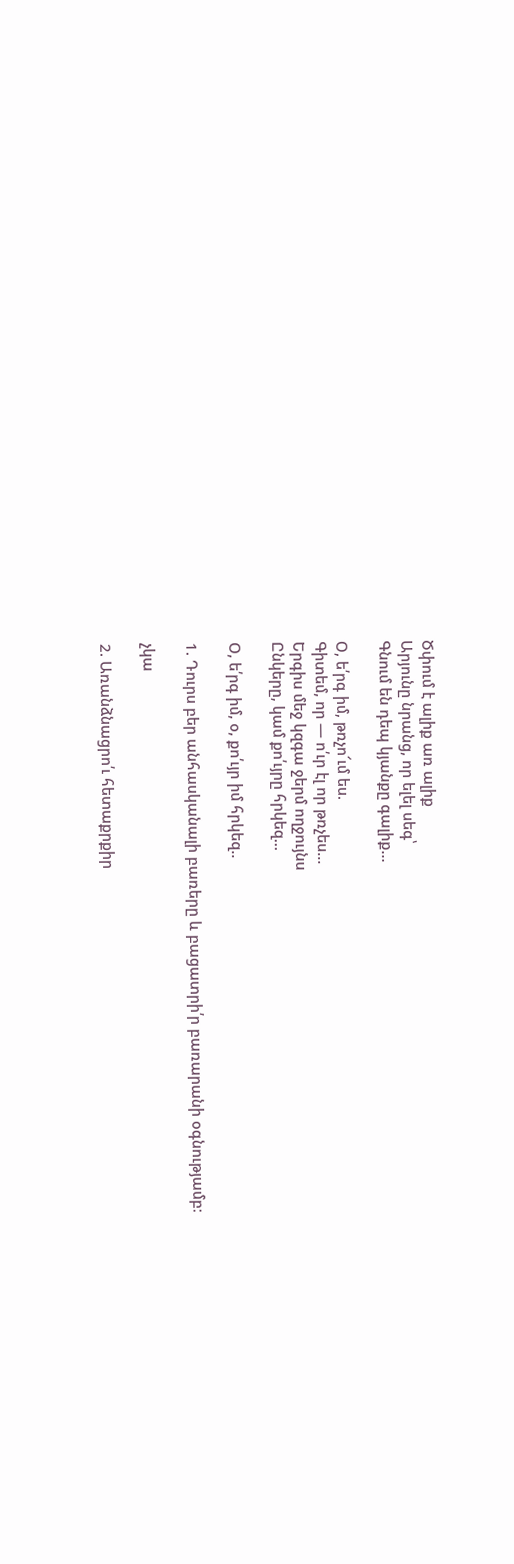Ծփում է ալիք առ ալիք
Արյունը նրանց, որ ելել սեգ՝
Գնում են դեպ կյանքը գալիք…

Օ, ե՛րգ իմ, թռչո՜ւմ ես.
Գիտեմ, որ — ո՛ւր էլ որ թռչես…
Երգիս մեջ կզգա ջերմ ողջույնս
Ընկերը, կամ քո՛ւյրը հրկեզ…

Օ, ե՛րգ իմ, օ, քո՛ւյր իմ հրկեզ..

1. Դուրս բեր անհասկանալի բառերը և բացատրի՛ր բառարանի օգնությամբ։

չկա

2. Առանձնացրո՛ւ հետաքրքիր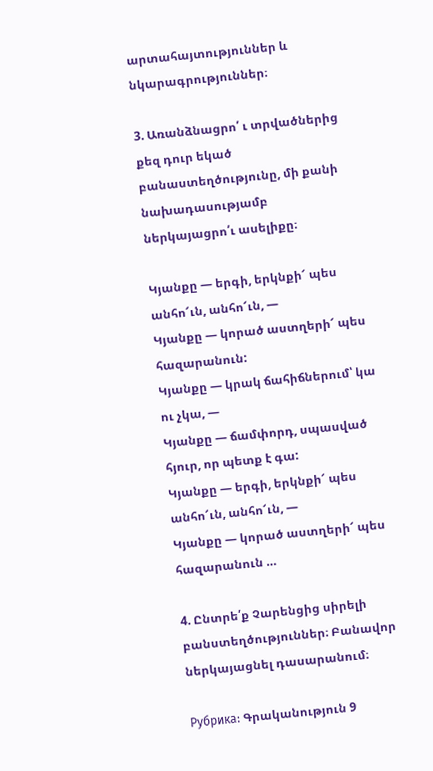արտահայտություններ և նկարագրություններ։

3. Առանձնացրո՛ ւ տրվածներից քեզ դուր եկած բանաստեղծությունը, մի քանի նախադասությամբ ներկայացրո՛ւ ասելիքը։

Կյանքը — երգի, երկնքի՜ պես անհո՜ւն, անհո՜ւն, —
Կյանքը — կորած աստղերի՜ պես հազարանուն:
Կյանքը — կրակ ճահիճներում՝ կա ու չկա, —
Կյանքը — ճամփորդ, սպասված հյուր, որ պետք է գա:
Կյանքը — երգի, երկնքի՜ պես անհո՜ւն, անհո՜ւն, —
Կյանքը — կորած աստղերի՜ պես հազարանուն …

4. Ընտրե՛ք Չարենցից սիրելի բանստեղծություններ։ Բանավոր ներկայացնել դասարանում։

Рубрика: Գրականություն 9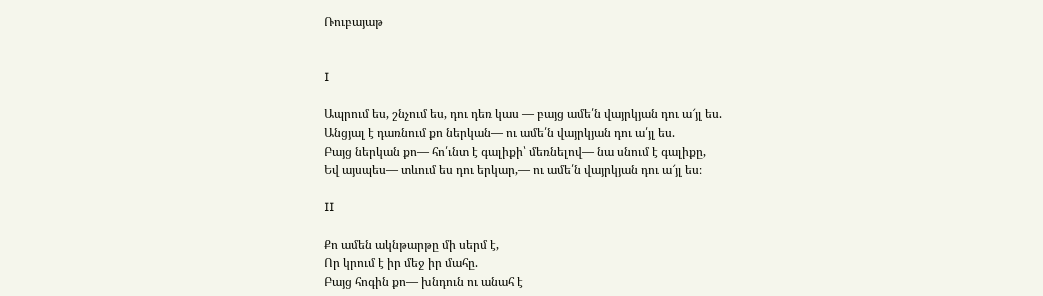Ռուբայաթ


I

Ապրում ես, շնչում ես, դու դեռ կաս — բայց ամե՛ն վայրկյան դու ա՜յլ ես.
Անցյալ է դառնում քո ներկան— ու ամե՛ն վայրկյան դու ա՛յլ ես.
Բայց ներկան քո— հո՛ւնտ է գալիքի՝ մեռնելով— նա սնում է գալիքը,
Եվ այսպես— տևում ես դու երկար,— ու ամե՛ն վայրկյան դու ա՜յլ ես։

II

Քո ամեն ակնթարթը մի սերմ է,
Որ կրում է իր մեջ իր մահը.
Բայց հոգին քո— խնդուն ու անահ է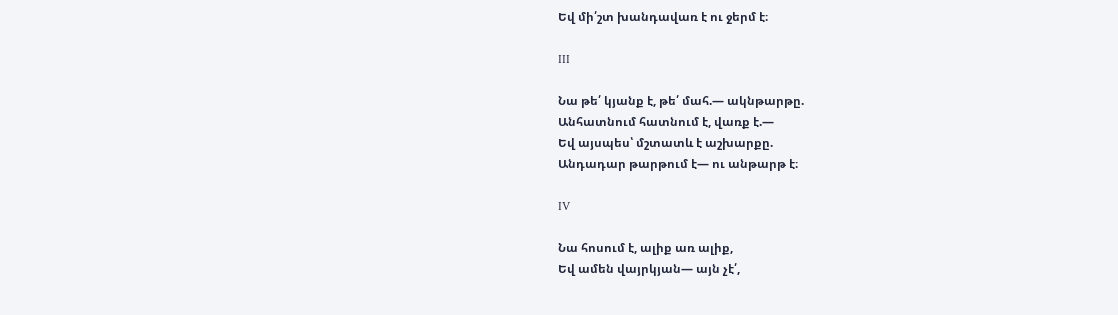Եվ մի՛շտ խանդավառ է ու ջերմ է։

III

Նա թե՛ կյանք է, թե՛ մահ.— ակնթարթը.
Անհատնում հատնում է, վառք է.—
Եվ այսպես՝ մշտատև է աշխարքը.
Անդադար թարթում է— ու անթարթ է։

IV

Նա հոսում է, ալիք առ ալիք,
Եվ ամեն վայրկյան— այն չէ՛,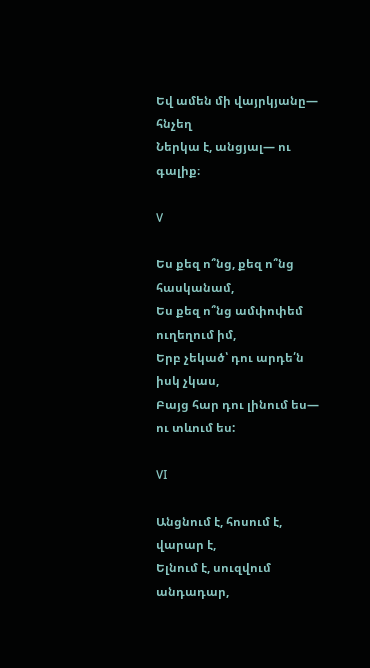Եվ ամեն մի վայրկյանը— հնչեղ
Ներկա է, անցյալ— ու գալիք։

V

Ես քեզ ո՞նց, քեզ ո՞նց հասկանամ,
Ես քեզ ո՞նց ամփոփեմ ուղեղում իմ,
Երբ չեկած՝ դու արդե՛ն իսկ չկաս,
Բայց հար դու լինում ես— ու տևում ես:

VI

Անցնում է, հոսում է, վարար է,
Ելնում է, սուզվում անդադար,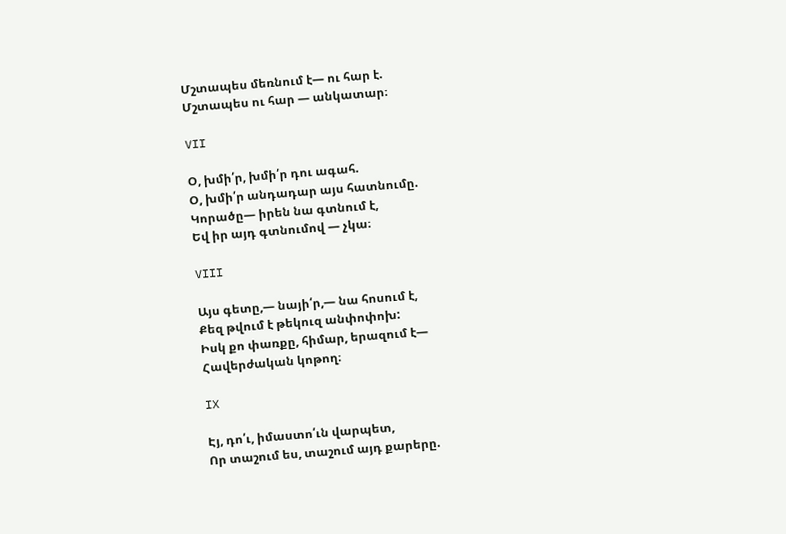Մշտապես մեռնում է— ու հար է.
Մշտապես ու հար — անկատար։

VII

Օ, խմի՛ր, խմի՛ր դու ագահ.
Օ, խմի՛ր անդադար այս հատնումը.
Կորածը— իրեն նա գտնում է,
Եվ իր այդ գտնումով — չկա։

VIII

Այս գետը,— նայի՛ր,— նա հոսում է,
Քեզ թվում է թեկուզ անփոփոխ:
Իսկ քո փառքը, հիմար, երազում է—
Հավերժական կոթող։

IX

Էյ, դո՛ւ, իմաստո՛ւն վարպետ,
Որ տաշում ես, տաշում այդ քարերը.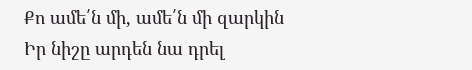Քո ամե՛ն մի, ամե՛ն մի զարկին
Իր նիշը արդեն նա դրել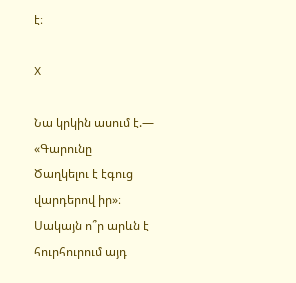է։

X

Նա կրկին ասում է.— «Գարունը
Ծաղկելու է էգուց վարդերով իր»։
Սակայն ո՞ր արևն է հուրհուրում այդ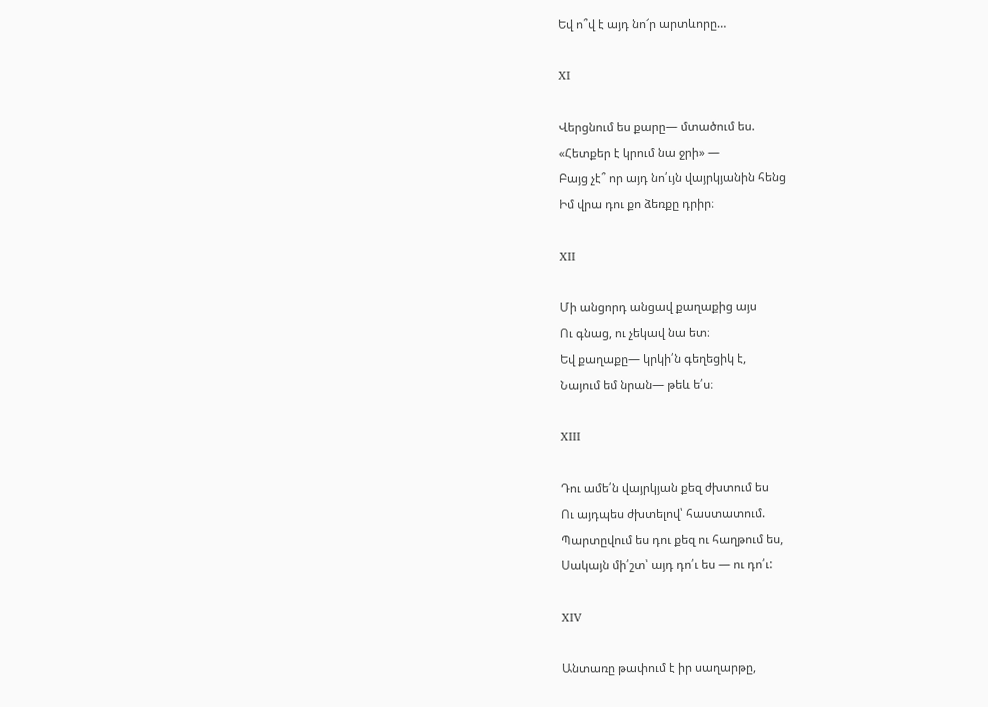Եվ ո՞վ է այդ նո՜ր արտևորը…

XI

Վերցնում ես քարը— մտածում ես.
«Հետքեր է կրում նա ջրի» —
Բայց չէ՞ որ այդ նո՛ւյն վայրկյանին հենց
Իմ վրա դու քո ձեռքը դրիր։

XII

Մի անցորդ անցավ քաղաքից այս
Ու գնաց, ու չեկավ նա ետ։
Եվ քաղաքը— կրկի՛ն գեղեցիկ է,
Նայում եմ նրան— թեև ե՛ս։

XIII

Դու ամե՛ն վայրկյան քեզ ժխտում ես
Ու այդպես ժխտելով՝ հաստատում.
Պարտըվում ես դու քեզ ու հաղթում ես,
Սակայն մի՛շտ՝ այդ դո՛ւ ես — ու դո՛ւ:

XIV

Անտառը թափում է իր սաղարթը,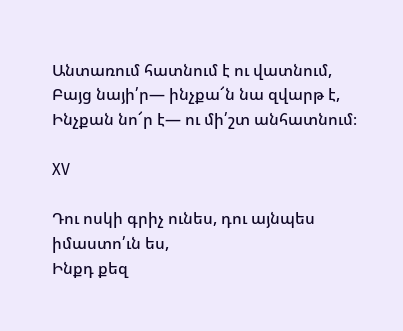Անտառում հատնում է ու վատնում,
Բայց նայի՛ր— ինչքա՜ն նա զվարթ է,
Ինչքան նո՜ր է— ու մի՛շտ անհատնում։

XV

Դու ոսկի գրիչ ունես, դու այնպես իմաստո՛ւն ես,
Ինքդ քեզ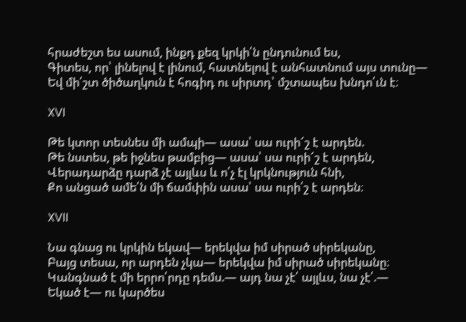հրաժեշտ ես ասում, ինքդ քեզ կրկի՛ն ընդունում ես,
Գիտես, որ՝ լինելով է լինում, հատնելով է անհատնում այս տունը—
Եվ մի՛շտ ծիծաղկուն է հոգիդ ու սիրտդ՝ մշտապես խնդո՛ւն է։

XVI

Թե կտոր տեսնես մի ամպի— ասա՝ սա ուրի՜շ է արդեն.
Թե նստես, թե իջնես թամբից— ասա՝ սա ուրի՜շ է արդեն,
Վերադարձը դարձ չէ այլևս և ո՛չ էլ կրկնություն հնի,
Քո անցած ամե՛ն մի ճամփին ասա՝ սա ուրի՛շ է արդեն։

XVII

Նա գնաց ու կրկին եկավ— երեկվա իմ սիրած սիրեկանը,
Բայց տեսա, որ արդեն չկա— երեկվա իմ սիրած սիրեկանը։
Կանգնած է մի երրո՛րդը դեմս.— այդ նա չէ՛ այլևս, նա չէ՛.—
Եկած է— ու կարծես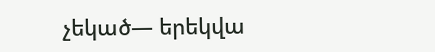չեկած— երեկվա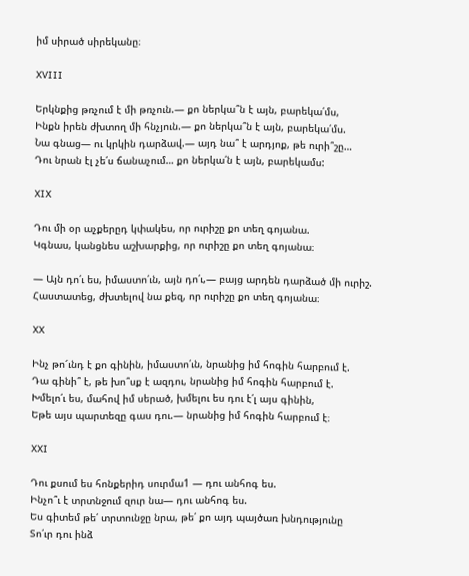իմ սիրած սիրեկանը։

XVIII

Երկնքից թռչում է մի թռչուն.— քո ներկա՞ն է այն, բարեկա՛մս,
Ինքն իրեն ժխտող մի հնչյուն.— քո ներկա՞ն է այն, բարեկա՛մս.
Նա գնաց— ու կրկին դարձավ.— այդ նա՞ է արդյոք, թե ուրի՞շը…
Դու նրան էլ չե՛ս ճանաչում… քո ներկա՛ն է այն, բարեկամս:

XIX

Դու մի օր աչքերըդ կփակես, որ ուրիշը քո տեղ գոյանա.
Կգնաս, կանցնես աշխարքից, որ ուրիշը քո տեղ գոյանա։

— Այն դո՛ւ ես, իմաստո՛ւն, այն դո՛ւ,— բայց արդեն դարձած մի ուրիշ.
Հաստատեց, ժխտելով նա քեզ, որ ուրիշը քո տեղ գոյանա։

XX

Ինչ թո՜ւնդ է քո գինին, իմաստո՛ւն, նրանից իմ հոգին հարբում է.
Դա գինի՞ է, թե խո՞սք է ազդու, նրանից իմ հոգին հարբում է.
Խմելո՛ւ ես, մահով իմ սերած, խմելու ես դու է՛լ այս գինին,
Եթե այս պարտեզը գաս դու.— նրանից իմ հոգին հարբում է։

XXI

Դու քսում ես հոնքերիդ սուրմա1 — դու անհոգ ես.
Ինչո՞ւ է տրտնջում զուր նա— դու անհոգ ես.
Ես գիտեմ թե՛ տրտունջը նրա, թե՛ քո այդ պայծառ խնդությունը
Տո՛ւր դու ինձ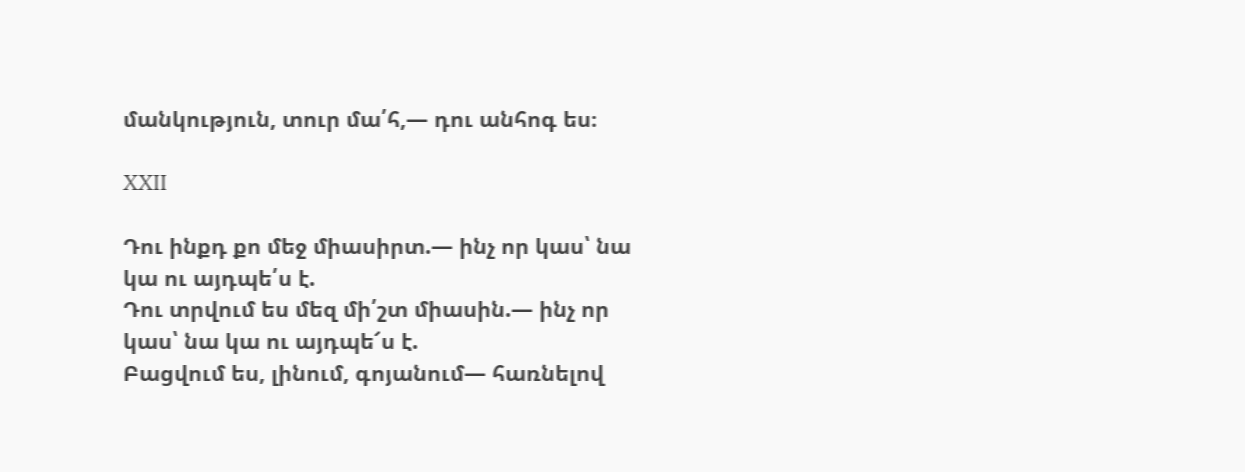մանկություն, տուր մա՛հ,— դու անհոգ ես։

XXII

Դու ինքդ քո մեջ միասիրտ.— ինչ որ կաս՝ նա կա ու այդպե՛ս է.
Դու տրվում ես մեզ մի՛շտ միասին.— ինչ որ կաս՝ նա կա ու այդպե՜ս է.
Բացվում ես, լինում, գոյանում— հառնելով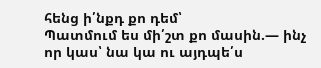հենց ի՛նքդ քո դեմ՝
Պատմում ես մի՛շտ քո մասին.— ինչ որ կաս՝ նա կա ու այդպե՛ս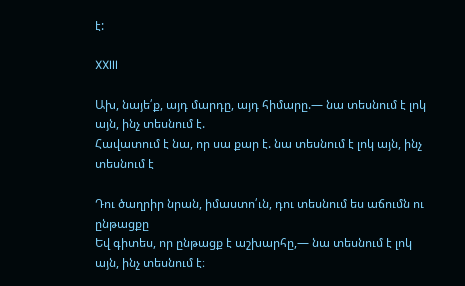է:

XXIII

Ախ, նայե՛ք, այդ մարդը, այդ հիմարը.— նա տեսնում է լոկ այն, ինչ տեսնում է.
Հավատում է նա, որ սա քար է. նա տեսնում է լոկ այն, ինչ տեսնում է

Դու ծաղրիր նրան, իմաստո՛ւն, դու տեսնում ես աճումն ու ընթացքը
Եվ գիտես, որ ընթացք է աշխարհը,— նա տեսնում է լոկ այն, ինչ տեսնում է։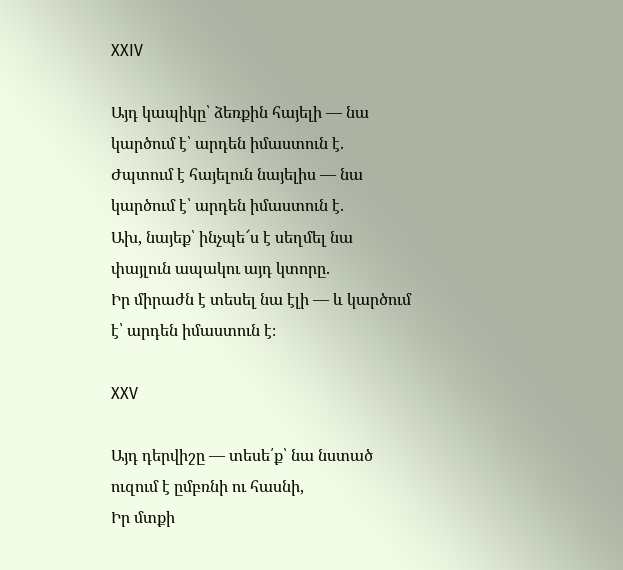XXIV

Այդ կապիկը՝ ձեռքին հայելի — նա կարծում է՝ արդեն իմաստուն է.
Ժպտում է հայելուն նայելիս — նա կարծում է՝ արդեն իմաստուն է.
Ախ, նայեք՝ ինչպե՜ս է սեղմել նա փայլուն ապակու այդ կտորը.
Իր միրաժն է տեսել նա էլի — և կարծում է՝ արդեն իմաստուն է։

XXV

Այդ դերվիշը — տեսե՛ք՝ նա նստած ուզում է ըմբռնի ու հասնի,
Իր մտքի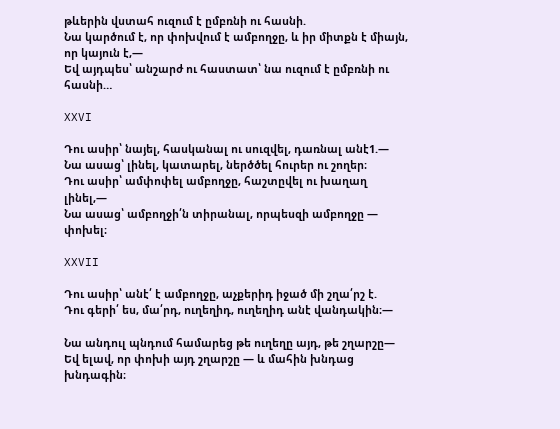թևերին վստահ ուզում է ըմբռնի ու հասնի.
Նա կարծում է, որ փոխվում է ամբողջը, և իր միտքն է միայն, որ կայուն է,—
Եվ այդպես՝ անշարժ ու հաստատ՝ նա ուզում է ըմբռնի ու հասնի…

XXVI

Դու ասիր՝ նայել, հասկանալ ու սուզվել, դառնալ անէ1.—
Նա ասաց՝ լինել, կատարել, ներծծել հուրեր ու շողեր։
Դու ասիր՝ ամփոփել ամբողջը, հաշտըվել ու խաղաղ լինել,—
Նա ասաց՝ ամբողջի՛ն տիրանալ, որպեսզի ամբողջը — փոխել։

XXVII

Դու ասիր՝ անէ՛ է ամբողջը, աչքերիդ իջած մի շղա՛րշ է.
Դու գերի՛ ես, մա՛րդ, ուղեղիդ, ուղեղիդ անէ վանդակին։—

Նա անդուլ պնդում համարեց թե ուղեղը այդ, թե շղարշը—
Եվ ելավ, որ փոխի այդ շղարշը — և մահին խնդաց խնդագին։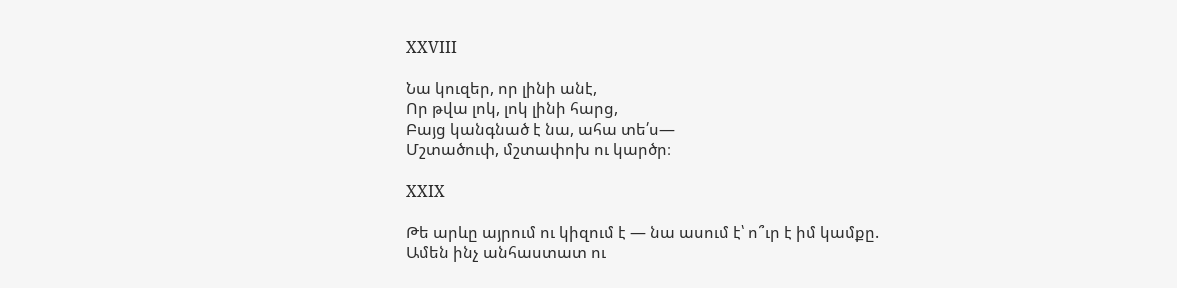XXVIII

Նա կուզեր, որ լինի անէ,
Որ թվա լոկ, լոկ լինի հարց,
Բայց կանգնած է նա, ահա տե՛ս—
Մշտածուփ, մշտափոխ ու կարծր։

XXIX

Թե արևը այրում ու կիզում է — նա ասում է՝ ո՞ւր է իմ կամքը.
Ամեն ինչ անհաստատ ու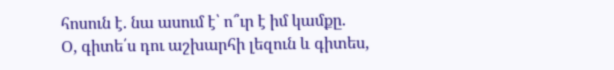հոսուն է. նա ասում է՝ ո՞ւր է իմ կամքը.
Օ, գիտե՛ս դու աշխարհի լեզուն և գիտես,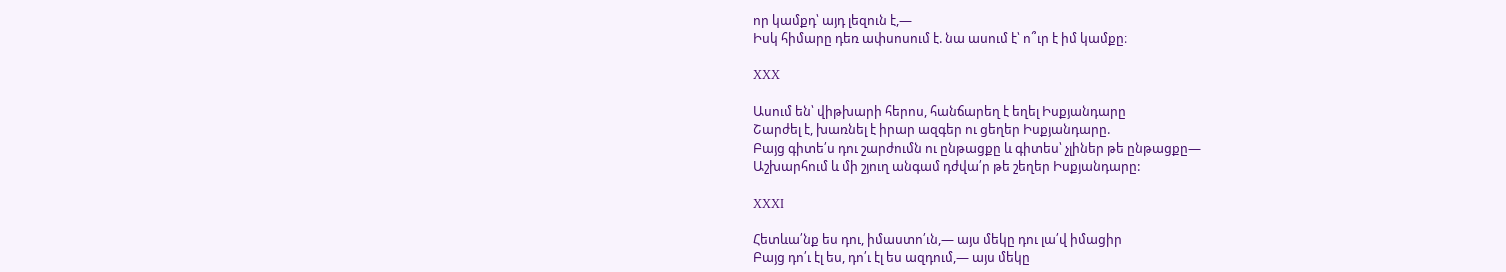որ կամքդ՝ այդ լեզուն է,—
Իսկ հիմարը դեռ ափսոսում է. նա ասում է՝ ո՞ւր է իմ կամքը։

XXX

Ասում են՝ վիթխարի հերոս, հանճարեղ է եղել Իսքյանդարը
Շարժել է, խառնել է իրար ազգեր ու ցեղեր Իսքյանդարը.
Բայց գիտե՛ս դու շարժումն ու ընթացքը և գիտես՝ չլիներ թե ընթացքը—
Աշխարհում և մի շյուղ անգամ դժվա՛ր թե շեղեր Իսքյանդարը:

XXXI

Հետևա՛նք ես դու, իմաստո՛ւն,— այս մեկը դու լա՛վ իմացիր
Բայց դո՛ւ էլ ես, դո՛ւ էլ ես ազդում,— այս մեկը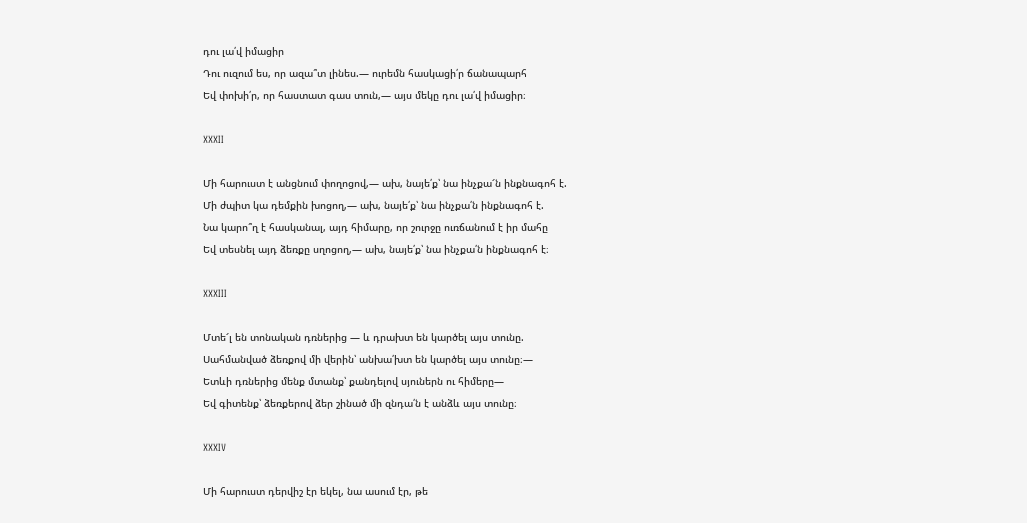դու լա՛վ իմացիր
Դու ուզում ես, որ ազա՞տ լինես.— ուրեմն հասկացի՛ր ճանապարհ
Եվ փոխի՛ր, որ հաստատ գաս տուն,— այս մեկը դու լա՛վ իմացիր։

XXXII

Մի հարուստ է անցնում փողոցով,— ախ, նայե՛ք՝ նա ինչքա՜ն ինքնագոհ է.
Մի ժպիտ կա դեմքին խոցող,— ախ, նայե՛ք՝ նա ինչքա՛ն ինքնագոհ է.
Նա կարո՞ղ է հասկանալ, այդ հիմարը, որ շուրջը ուռճանում է իր մահը
Եվ տեսնել այդ ձեռքը սղոցող,— ախ, նայե՛ք՝ նա ինչքա՛ն ինքնագոհ է։

XXXIII

Մտե՜լ են տոնական դռներից — և դրախտ են կարծել այս տունը.
Սահմանված ձեռքով մի վերին՝ անխա՛խտ են կարծել այս տունը։—
Ետևի դռներից մենք մտանք՝ քանդելով սյուներն ու հիմերը—
Եվ գիտենք՝ ձեռքերով ձեր շինած մի զնդա՛ն է անձև այս տունը։

XXXIV

Մի հարուստ դերվիշ էր եկել, նա ասում էր, թե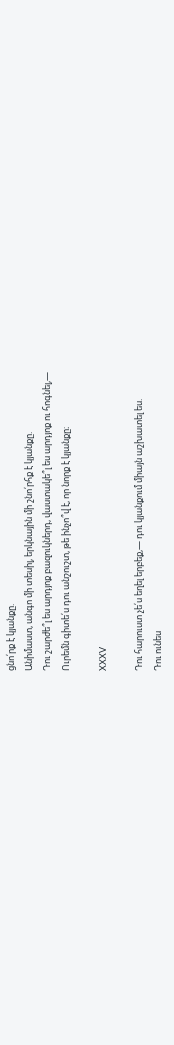ցնո՛րք է կյանքը.
Անիմաստ, անգո մի տեսիլ, երկնային մի շնո՛րհք է կյանքը.
Դու շարժե՞լ ես արդյոք բազուկներդ, վաստակե՞լ ես արդյոք ու հոգնել,—
Ուրեմն գիտե՛ս դու անշուշտ, թե ինչո՞վ է, որ նորք է կյանքը։

XXXV

Դու հարուստ չե՛ս եղել երբեք,— դու կյանքում միայն աշխատել ես.
Դու ունես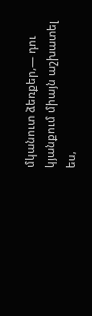մկանուտ ձեռքեր,— դու կյանքում միայն աշխատել ես,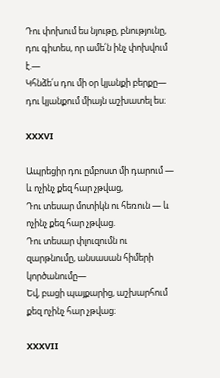Դու փոխում ես նյութը, բնությունը, դու գիտես, որ ամե՛ն ինչ փոխվում է.—
Կհնձե՛ս դու մի օր կյանքի բերքը— դու կյանքում միայն աշխատել ես։

XXXVI

Ապրեցիր դու ըմբոստ մի դարում — և ոչինչ քեզ հար չթվաց,
Դու տեսար մոտիկն ու հեռուն — և ոչինչ քեզ հար չթվաց.
Դու տեսար փլուզումն ու զարթնումը, անսասան հիմերի կործանումը—
Եվ, բացի պայքարից, աշխարհում քեզ ոչինչ հար չթվաց։

XXXVII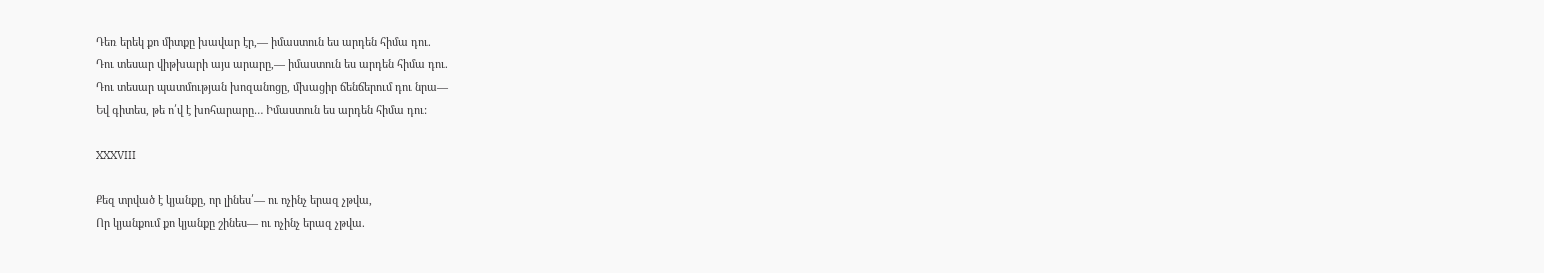Դեռ երեկ քո միտքը խավար էր,— իմաստուն ես արդեն հիմա դու.
Դու տեսար վիթխարի այս արարը,— իմաստուն ես արդեն հիմա դու.
Դու տեսար պատմության խոզանոցը, մխացիր ճենճերում դու նրա—
Եվ գիտես, թե ո՛վ է խոհարարը… Իմաստուն ես արդեն հիմա դու:

XXXVIII

Քեզ տրված է կյանքը, որ լինես՛— ու ոչինչ երազ չթվա,
Որ կյանքում քո կյանքը շինես— ու ոչինչ երազ չթվա.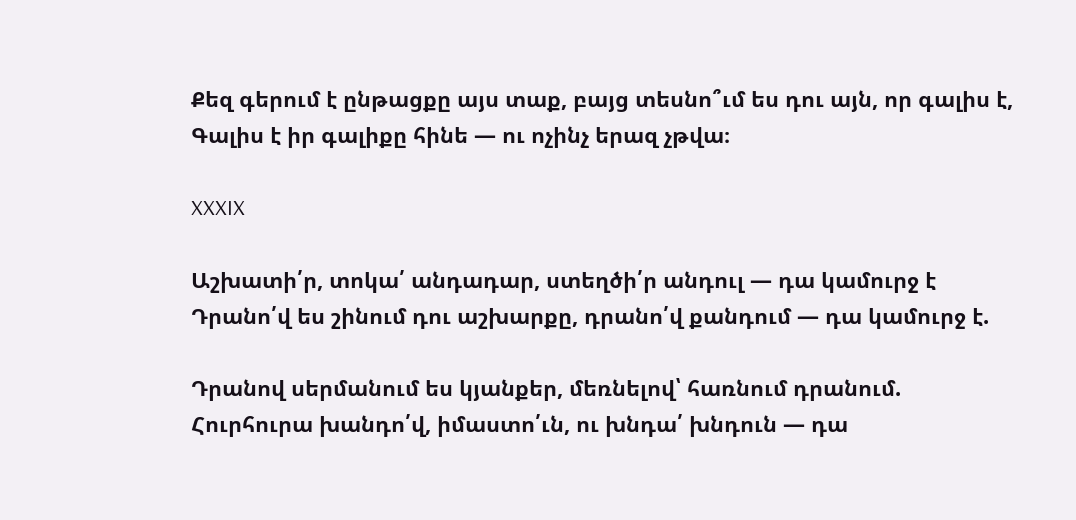Քեզ գերում է ընթացքը այս տաք, բայց տեսնո՞ւմ ես դու այն, որ գալիս է,
Գալիս է իր գալիքը հինե — ու ոչինչ երազ չթվա։

XXXIX

Աշխատի՛ր, տոկա՛ անդադար, ստեղծի՛ր անդուլ — դա կամուրջ է
Դրանո՛վ ես շինում դու աշխարքը, դրանո՛վ քանդում — դա կամուրջ է.

Դրանով սերմանում ես կյանքեր, մեռնելով՝ հառնում դրանում.
Հուրհուրա խանդո՛վ, իմաստո՛ւն, ու խնդա՛ խնդուն — դա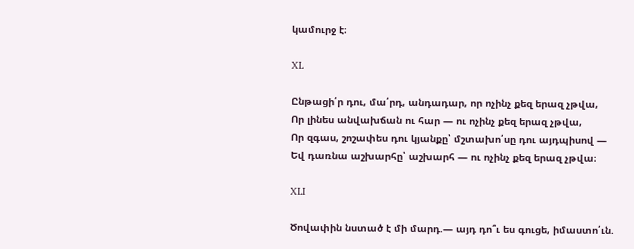կամուրջ է։

XL

Ընթացի՛ր դու, մա՛րդ, անդադար, որ ոչինչ քեզ երազ չթվա,
Որ լինես անվախճան ու հար — ու ոչինչ քեզ երազ չթվա,
Որ զգաս, շոշափես դու կյանքը՝ մշտախո՛սը դու այդպիսով —
Եվ դառնա աշխարհը՝ աշխարհ — ու ոչինչ քեզ երազ չթվա։

XLI

Ծովափին նստած է մի մարդ.— այդ դո՞ւ ես գուցե, իմաստո՛ւն.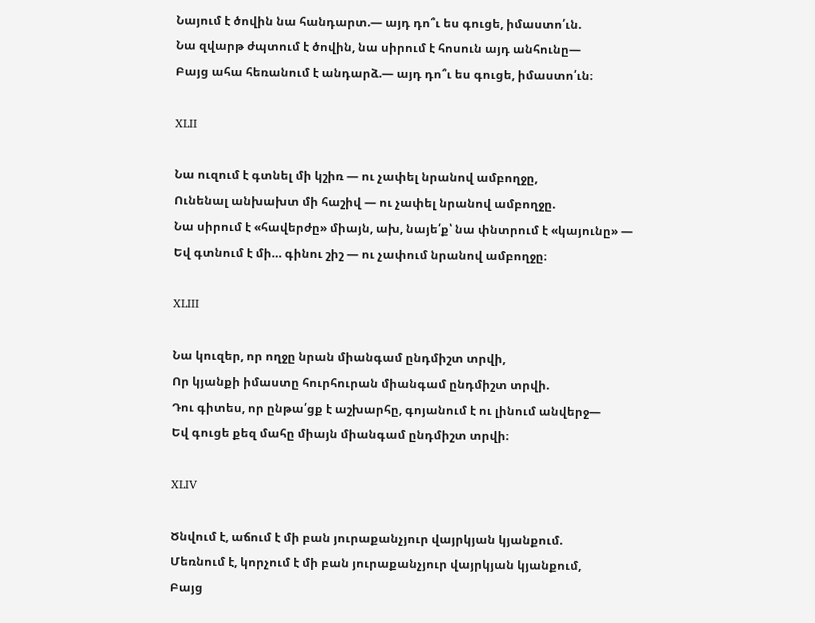Նայում է ծովին նա հանդարտ.— այդ դո՞ւ ես գուցե, իմաստո՛ւն.
Նա զվարթ ժպտում է ծովին, նա սիրում է հոսուն այդ անհունը—
Բայց ահա հեռանում է անդարձ.— այդ դո՞ւ ես գուցե, իմաստո՛ւն։

XLII

Նա ուզում է գտնել մի կշիռ — ու չափել նրանով ամբողջը,
Ունենալ անխախտ մի հաշիվ — ու չափել նրանով ամբողջը.
Նա սիրում է «հավերժը» միայն, ախ, նայե՛ք՝ նա փնտրում է «կայունը» —
Եվ գտնում է մի… գինու շիշ — ու չափում նրանով ամբողջը։

XLIII

Նա կուզեր, որ ողջը նրան միանգամ ընդմիշտ տրվի,
Որ կյանքի իմաստը հուրհուրան միանգամ ընդմիշտ տրվի.
Դու գիտես, որ ընթա՛ցք է աշխարհը, գոյանում է ու լինում անվերջ—
Եվ գուցե քեզ մահը միայն միանգամ ընդմիշտ տրվի։

XLIV

Ծնվում է, աճում է մի բան յուրաքանչյուր վայրկյան կյանքում.
Մեռնում է, կորչում է մի բան յուրաքանչյուր վայրկյան կյանքում,
Բայց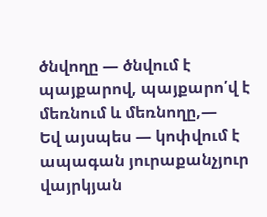ծնվողը — ծնվում է պայքարով, պայքարո՛վ է մեռնում և մեռնողը,—
Եվ այսպես — կոփվում է ապագան յուրաքանչյուր վայրկյան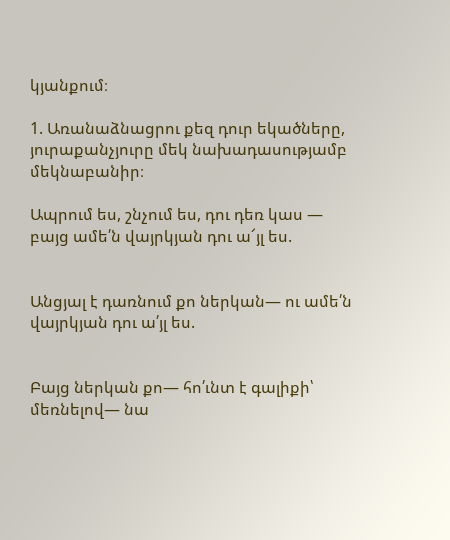կյանքում։

1. Առանաձնացրու քեզ դուր եկածները, յուրաքանչյուրը մեկ նախադասությամբ մեկնաբանիր։

Ապրում ես, շնչում ես, դու դեռ կաս — բայց ամե՛ն վայրկյան դու ա՜յլ ես.


Անցյալ է դառնում քո ներկան— ու ամե՛ն վայրկյան դու ա՛յլ ես.


Բայց ներկան քո— հո՛ւնտ է գալիքի՝ մեռնելով— նա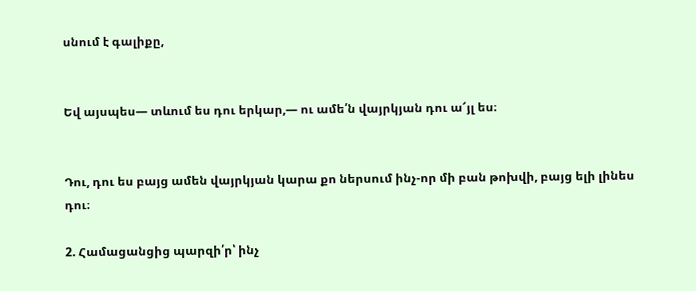սնում է գալիքը,


Եվ այսպես— տևում ես դու երկար,— ու ամե՛ն վայրկյան դու ա՜յլ ես։


Դու, դու ես բայց ամեն վայրկյան կարա քո ներսում ինչ-որ մի բան թոխվի, բայց ելի լինես դու։

2. Համացանցից պարզի՛ր՝ ինչ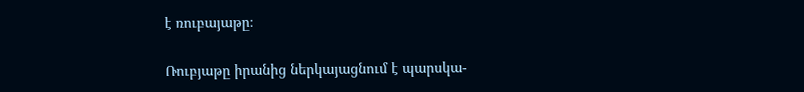է ռուբայաթը։

Ռուբյաթը իրանից ներկայացնում է պարսկա-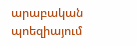արաբական պոեզիայում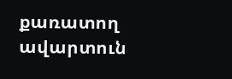քառատող ավարտուն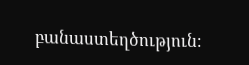բանաստեղծություն։